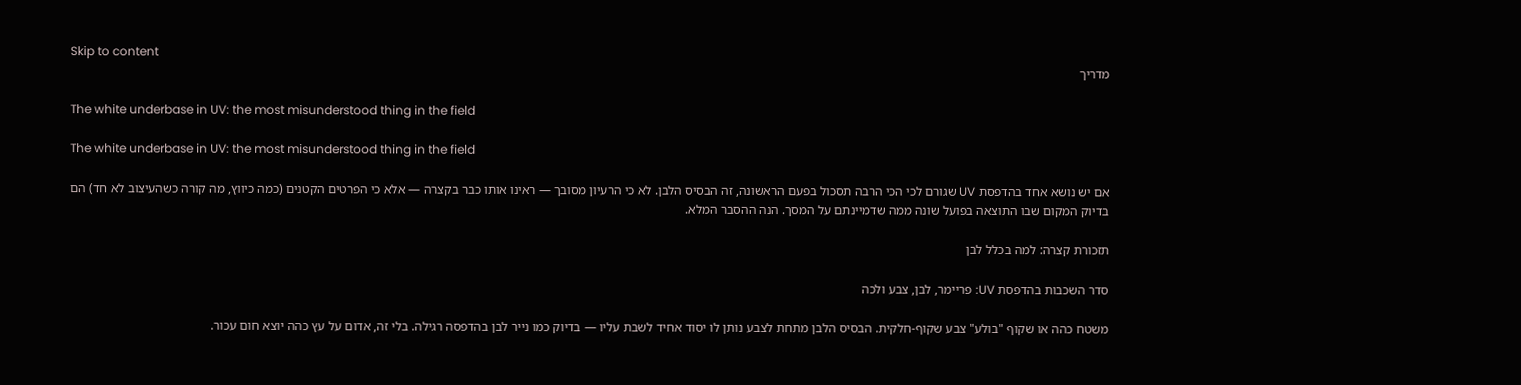Skip to content
מדריך

The white underbase in UV: the most misunderstood thing in the field

The white underbase in UV: the most misunderstood thing in the field

אם יש נושא אחד בהדפסת UV שגורם לכי הכי הרבה תסכול בפעם הראשונה, זה הבסיס הלבן. לא כי הרעיון מסובך — ראינו אותו כבר בקצרה — אלא כי הפרטים הקטנים (כמה כיווץ, מה קורה כשהעיצוב לא חד) הם בדיוק המקום שבו התוצאה בפועל שונה ממה שדמיינתם על המסך. הנה ההסבר המלא.

תזכורת קצרה: למה בכלל לבן

סדר השכבות בהדפסת UV: פריימר, לבן, צבע ולכה

משטח כהה או שקוף "בולע" צבע שקוף-חלקית. הבסיס הלבן מתחת לצבע נותן לו יסוד אחיד לשבת עליו — בדיוק כמו נייר לבן בהדפסה רגילה. בלי זה, אדום על עץ כהה יוצא חום עכור.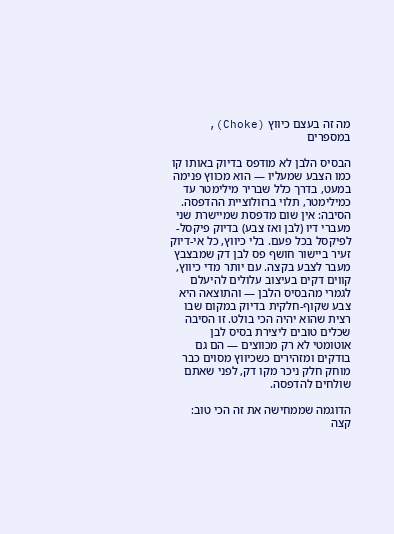מה זה בעצם כיווץ (Choke), במספרים

הבסיס הלבן לא מודפס בדיוק באותו קו כמו הצבע שמעליו — הוא מכווץ פנימה במעט, בדרך כלל שבריר מילימטר עד כמילימטר, תלוי ברזולוציית ההדפסה. הסיבה: אין שום מדפסת שמיישרת שני מעברי דיו (לבן ואז צבע) בדיוק פיקסל-לפיקסל בכל פעם. בלי כיווץ, כל אי-דיוק זעיר ביישור חושף פס לבן דק שמבצבץ מעבר לצבע בקצה. עם יותר מדי כיווץ, קווים דקים בעיצוב עלולים להיעלם לגמרי מהבסיס הלבן — והתוצאה היא צבע שקוף-חלקית בדיוק במקום שבו רצית שהוא יהיה הכי בולט. זו הסיבה שכלים טובים ליצירת בסיס לבן אוטומטי לא רק מכווצים — הם גם בודקים ומזהירים כשכיווץ מסוים כבר מוחק חלק ניכר מקו דק, לפני שאתם שולחים להדפסה.

הדוגמה שממחישה את זה הכי טוב: קצה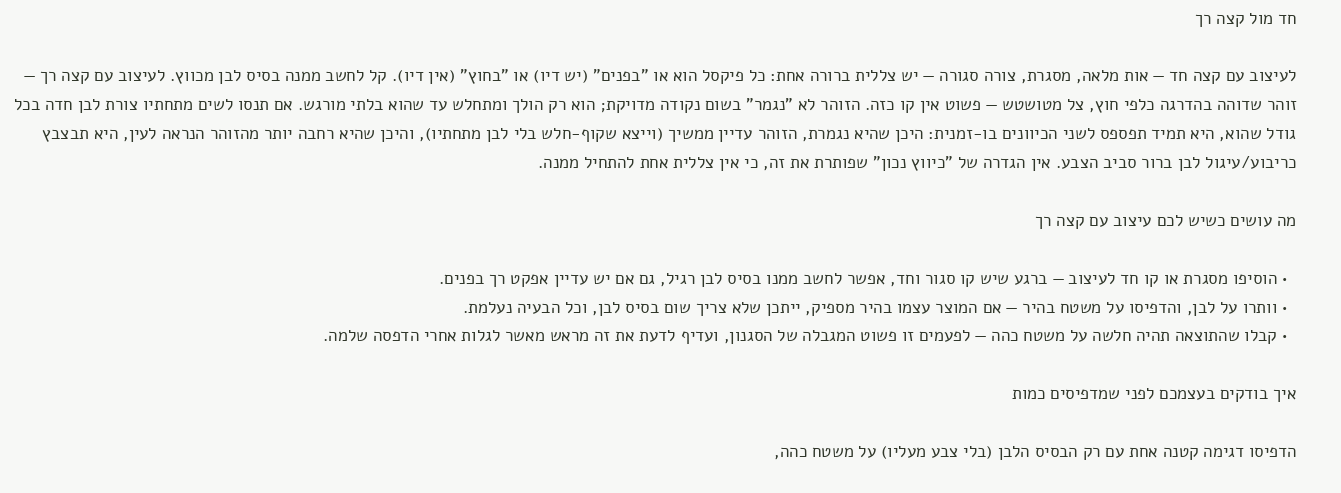חד מול קצה רך

לעיצוב עם קצה חד — אות מלאה, מסגרת, צורה סגורה — יש צללית ברורה אחת: כל פיקסל הוא או "בפנים" (יש דיו) או "בחוץ" (אין דיו). קל לחשב ממנה בסיס לבן מכווץ. לעיצוב עם קצה רך — זוהר שדוהה בהדרגה כלפי חוץ, צל מטושטש — פשוט אין קו כזה. הזוהר לא "נגמר" בשום נקודה מדויקת; הוא רק הולך ומתחלש עד שהוא בלתי מורגש. אם תנסו לשים מתחתיו צורת לבן חדה בכל גודל שהוא, היא תמיד תפספס לשני הכיוונים בו-זמנית: היכן שהיא נגמרת, הזוהר עדיין ממשיך (וייצא שקוף-חלש בלי לבן מתחתיו), והיכן שהיא רחבה יותר מהזוהר הנראה לעין, היא תבצבץ כריבוע/עיגול לבן ברור סביב הצבע. אין הגדרה של "כיווץ נכון" שפותרת את זה, כי אין צללית אחת להתחיל ממנה.

מה עושים כשיש לכם עיצוב עם קצה רך

  • הוסיפו מסגרת או קו חד לעיצוב — ברגע שיש קו סגור וחד, אפשר לחשב ממנו בסיס לבן רגיל, גם אם יש עדיין אפקט רך בפנים.
  • וותרו על לבן, והדפיסו על משטח בהיר — אם המוצר עצמו בהיר מספיק, ייתכן שלא צריך שום בסיס לבן, וכל הבעיה נעלמת.
  • קבלו שהתוצאה תהיה חלשה על משטח כהה — לפעמים זו פשוט המגבלה של הסגנון, ועדיף לדעת את זה מראש מאשר לגלות אחרי הדפסה שלמה.

איך בודקים בעצמכם לפני שמדפיסים כמות

הדפיסו דגימה קטנה אחת עם רק הבסיס הלבן (בלי צבע מעליו) על משטח כהה,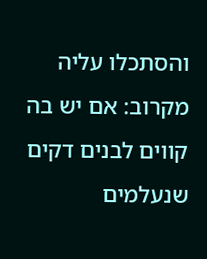והסתכלו עליה מקרוב: אם יש בה קווים לבנים דקים שנעלמים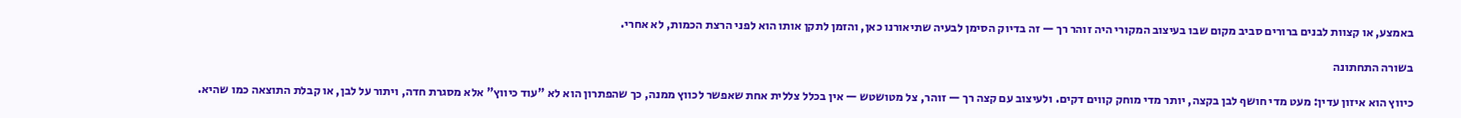באמצע, או קצוות לבנים ברורים סביב מקום שבו בעיצוב המקורי היה זוהר רך — זה בדיוק הסימן לבעיה שתיאורנו כאן, והזמן לתקן אותו הוא לפני הרצת הכמות, לא אחרי.

בשורה התחתונה

כיווץ הוא איזון עדין: מעט מדי חושף לבן בקצה, יותר מדי מוחק קווים דקים. ולעיצוב עם קצה רך — זוהר, צל מטושטש — אין בכלל צללית אחת שאפשר לכווץ ממנה, כך שהפתרון הוא לא "עוד כיווץ" אלא מסגרת חדה, ויתור על לבן, או קבלת התוצאה כמו שהיא.